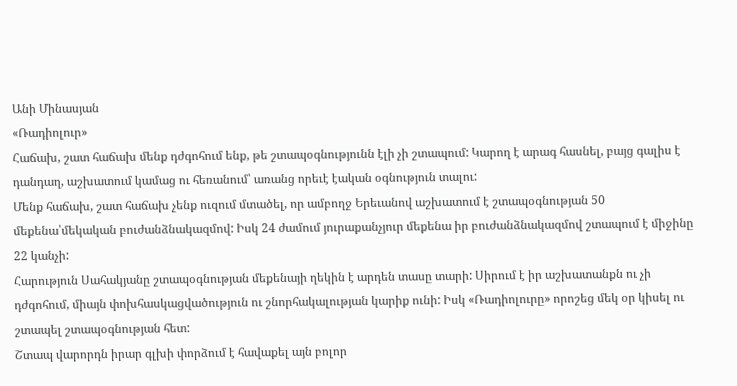Անի Մինասյան
«Ռադիոլուր»
Հաճախ, շատ հաճախ մենք դժգոհում ենք, թե շտապօգնությունն էլի չի շտապում: Կարող է արագ հասնել, բայց գալիս է դանդաղ, աշխատում կամաց ու հեռանում՝ առանց որեւէ էական օգնություն տալու:
Մենք հաճախ, շատ հաճախ չենք ուզում մտածել, որ ամբողջ Երեւանով աշխատում է շտապօգնության 50 մեքենա՝մեկական բուժանձնակազմով: Իսկ 24 ժամում յուրաքանչյուր մեքենա իր բուժանձնակազմով շտապում է միջինը 22 կանչի:
Հարություն Սահակյանը շտապօգնության մեքենայի ղեկին է արդեն տասը տարի: Սիրում է իր աշխատանքն ու չի դժգոհում, միայն փոխհասկացվածություն ու շնորհակալության կարիք ունի: Իսկ «Ռադիոլուրը» որոշեց մեկ օր կիսել ու շտապել շտապօգնության հետ:
Շտապ վարորդն իրար գլխի փորձում է հավաքել այն բոլոր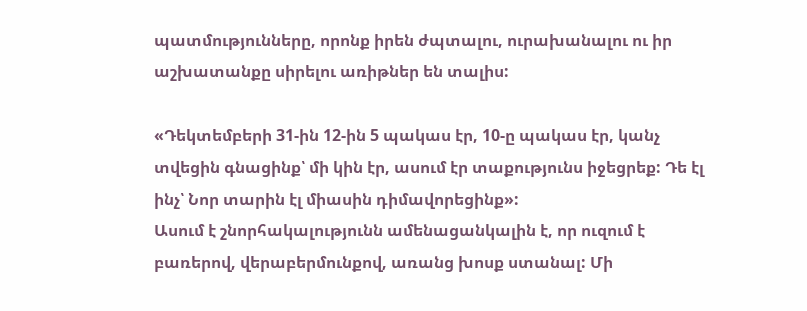պատմությունները, որոնք իրեն ժպտալու, ուրախանալու ու իր աշխատանքը սիրելու առիթներ են տալիս:

«Դեկտեմբերի 31-ին 12-ին 5 պակաս էր, 10-ը պակաս էր, կանչ տվեցին գնացինք՝ մի կին էր, ասում էր տաքությունս իջեցրեք: Դե էլ ինչ՝ Նոր տարին էլ միասին դիմավորեցինք»:
Ասում է շնորհակալությունն ամենացանկալին է, որ ուզում է բառերով, վերաբերմունքով, առանց խոսք ստանալ: Մի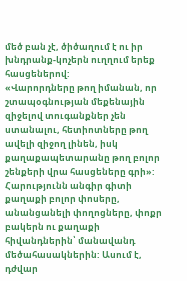մեծ բան չէ, ծիծաղում է ու իր խնդրանք-կոչերն ուղղում երեք հասցեներով:
«Վարորդները թող իմանան, որ շտապօգնության մեքենային զիջելով տուգանքներ չեն ստանալու, հետիոտները թող ավելի զիջող լինեն, իսկ քաղաքապետարանը թող բոլոր շենքերի վրա հասցեները գրի»:
Հարությունն անգիր գիտի քաղաքի բոլոր փոսերը, անանցանելի փողոցները, փոքր բակերն ու քաղաքի հիվանդներին՝ մանավանդ մեծահասակներին: Ասում է, դժվար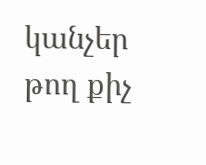կանչեր թող քիչ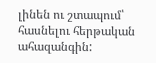լինեն ու շտապում՝ հասնելու հերթական ահազանգին: